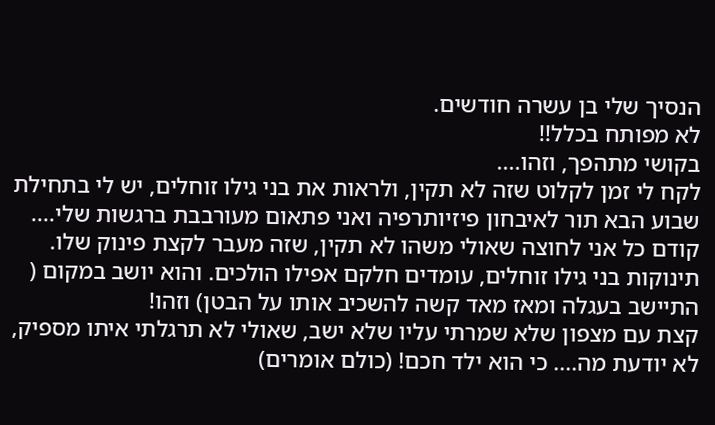הנסיך שלי בן עשרה חודשים.
לא מפותח בכלל!!
בקושי מתהפך, וזהו....
לקח לי זמן לקלוט שזה לא תקין, ולראות את בני גילו זוחלים, יש לי בתחילת שבוע הבא תור לאיבחון פיזיותרפיה ואני פתאום מעורבבת ברגשות שלי....
קודם כל אני לחוצה שאולי משהו לא תקין, שזה מעבר לקצת פינוק שלו. תינוקות בני גילו זוחלים, עומדים חלקם אפילו הולכים. והוא יושב במקום ( התיישב בעגלה ומאז מאד קשה להשכיב אותו על הבטן) וזהו!
קצת עם מצפון שלא שמרתי עליו שלא ישב, שאולי לא תרגלתי איתו מספיק, לא יודעת מה.... כי הוא ילד חכם! (כולם אומרים)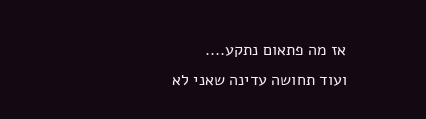אז מה פתאום נתקע....
ועוד תחושה עדינה שאני לא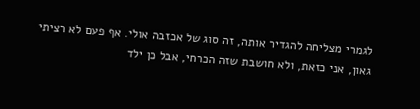לגמרי מצליחה להגדיר אותה, זה סוג של אכזבה אולי. אף פעם לא רציתי גאון, אני כזאת, ולא חושבת שזה הכרחי, אבל כן ילד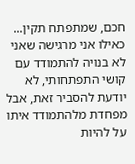חכם, שמתפתח תקין... כאילו אני מרגישה שאני לא בנויה להתמודד עם קושי התפתחותי, לא יודעת להסביר זאת, אבל מפחדת מלהתמודד איתו על להיות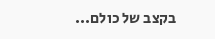בקצב של כולם...